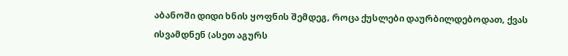აბანოში დიდი ხნის ყოფნის შემდეგ, როცა ქუსლები დაურბილდებოდათ, ქვას ისვამდნენ (ასეთ აგურს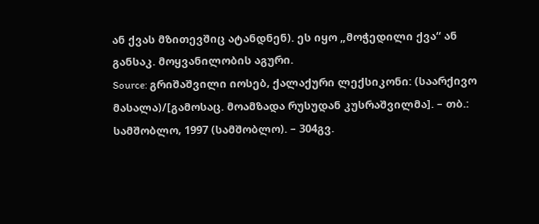ან ქვას მზითევშიც ატანდნენ). ეს იყო „მოჭედილი ქვა“ ან განსაკ. მოყვანილობის აგური.
Source: გრიშაშვილი იოსებ, ქალაქური ლექსიკონი: (საარქივო მასალა)/[გამოსაც. მოამზადა რუსუდან კუსრაშვილმა]. – თბ.: სამშობლო, 1997 (სამშობლო). – 304გვ.